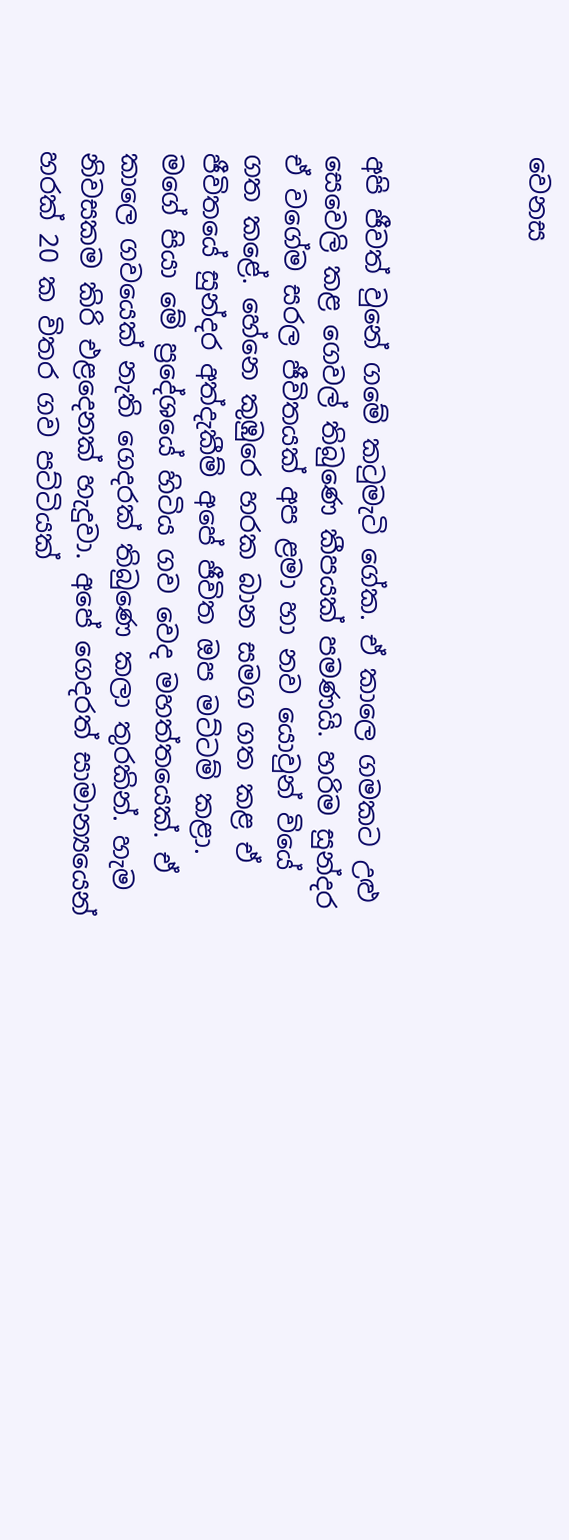වෙනස



අපි ජීවත් වුනේ ගමේ කටුමැටි ගේක. ඒ කාලෙ ගමකට උළු සෙවෙලි කළ ගෙවල් තිබුණෙ කීපයක් පමණයි. හරිම සුන්දර ඒ වගේම සරල ජීවිතයක් අප ළමා හා නව යොවුන් වියේ ගත කළේ. හේනෙ කුඹුරෙ හරක බාන සමග ගත කළ ඒ ජීවිතයේ සුන්දර අත්දැකීම් අපේ ජීවිත ඔප මට්ටම් කළා.
මගේ පියා මේ ප්‍රදේශයේ හිටිය ගව වෙද මහත්තයෙක්. ඒ කාලෙ ගවයෙක් නැති ගෙදරක් තිබුණෙ කලා තුරකින්. හැම නිවසකම කිරි එළදෙනක් හැදුවා. අපේ ගෙදරත් සාමාන්‍යයෙන් හරක් 20 ක විතර ගව පට්ටියක්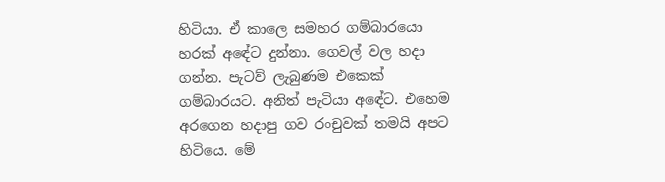හිටියා. ඒ කාලෙ සමහර ගම්බාරයො හරක් අ‍ඳේට දුන්නා. ගෙවල් වල හදා ගන්න. පැටව් ලැබුණම එකෙක් ගම්බාරයට. අනිත් පැටියා අ‍ඳේට. එහෙම අරගෙන හදාපු ගව රංචුවක් තමයි අපට හිටියෙ. මේ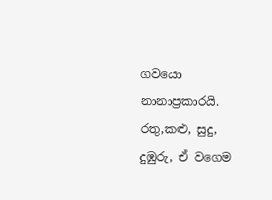ගවයො නානාප්‍රකාරයි. රතු,කළු, සුදු, දුඹුරු, ඒ වගෙම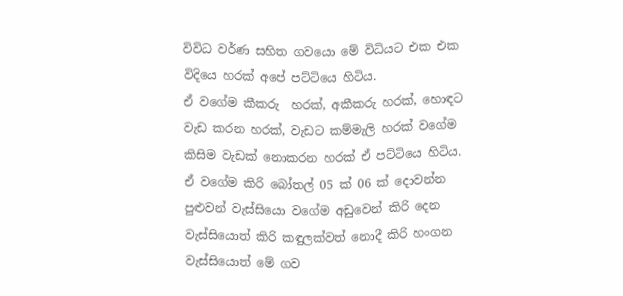විවිධ වර්ණ සහිත ගවයො මේ විධියට එක එක විදියෙ හරක් අපේ පට්ටියෙ හිටිය.
ඒ වගේම කීකරු  හරක්, අකීකරු හරක්, හොඳට  වැඩ කරන හරක්, වැඩට කම්මැලි හරක් වගේම කිසිම වැඩක් නොකරන හරක් ඒ පට්ටියෙ හිටිය.
ඒ වගේම කිරි බෝතල් 05 ක් 06 ක් දොවන්න පුළුවන් වැස්සියො වගේම අඩුවෙන් කිරි දෙන වැස්සියොත් කිරි කඳුලක්වත් නොදී කිරි හංගන වැස්සියොත් මේ ගව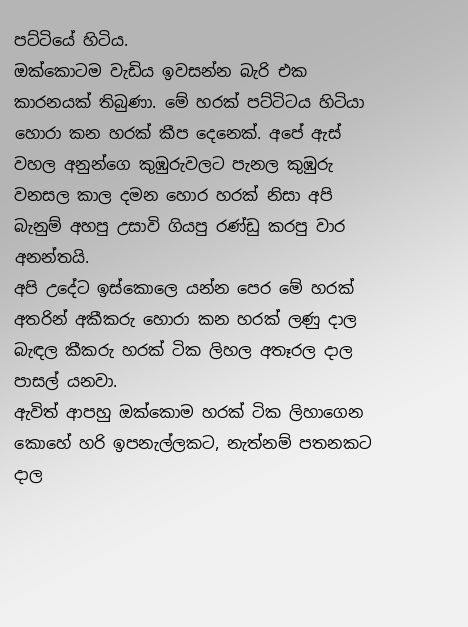පට්ටියේ හිටිය.
ඔක්කොටම වැඩිය ඉවසන්න බැරි එක කාරනයක් තිබුණා. මේ හරක් පට්ටිටය හිටියා හොරා කන හරක් කීප දෙනෙක්. අපේ ඇස් වහල අනුන්ගෙ කුඹුරුවලට පැනල කුඹුරු වනසල කාල දමන හොර හරක් නිසා අපි බැනුම් අහපු උසාවි ගියපු රණ්ඩු කරපු වාර අනන්තයි.
අපි උදේට ඉස්කොලෙ යන්න පෙර මේ හරක් අතරින් අකීකරු හොරා කන හරක් ලණු දාල බැඳල කීකරු හරක් ටික ලිහල අතෑරල දාල පාසල් යනවා.
ඇවිත් ආපහු ඔක්කොම හරක් ටික ලිහාගෙන කොහේ හරි ඉපනැල්ලකට, නැත්නම් පතනකට දාල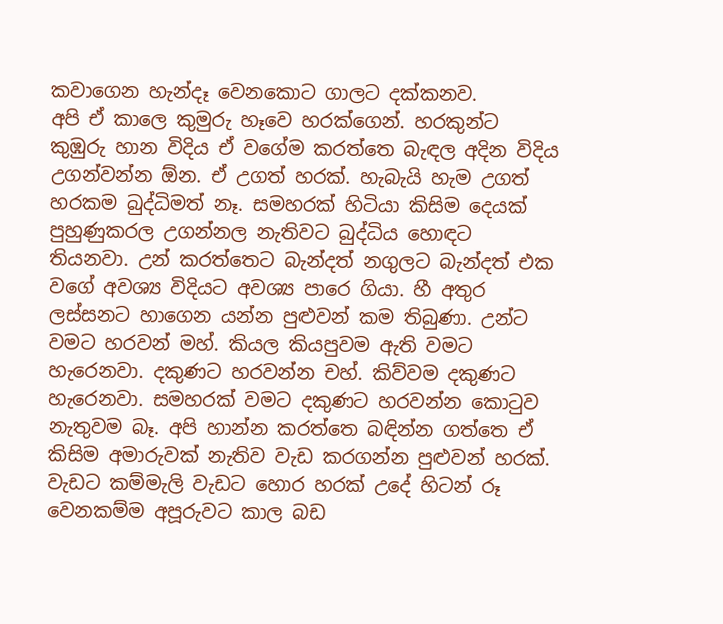කවාගෙන හැන්දෑ වෙනකොට ගාලට දක්කනව.
අපි ඒ කාලෙ කුමුරු හෑවෙ හරක්ගෙන්. හරකුන්ට කුඹුරු හාන විදිය ඒ වගේම කරත්තෙ බැඳල අදින විදිය උගන්වන්න ඕන. ඒ උගත් හරක්. හැබැයි හැම උගත් හරකම බුද්ධිමත් නෑ. සමහරක් හිටියා කිසිම දෙයක් පුහුණුකරල උගන්නල නැතිවට බුද්ධිය හොඳට තියනවා. උන් කරත්තෙට බැන්දත් නගුලට බැන්දත් එක වගේ අවශ්‍ය විදියට අවශ්‍ය පාරෙ ගියා. හී අතුර ලස්සනට හාගෙන යන්න පුළුවන් කම තිබුණා. උන්ට වමට හරවන් මහ්. කියල කියපුවම ඇති වමට හැරෙනවා. දකුණට හරවන්න චහ්. කිව්වම දකුණට හැරෙනවා. සමහරක් වමට දකුණට හරවන්න කොටුව නැතුවම බෑ. අපි හාන්න කරත්තෙ බඳින්න ගත්තෙ ඒ කිසිම අමාරුවක් නැතිව වැඩ කරගන්න පුළුවන් හරක්.
වැඩට කම්මැලි වැඩට හොර හරක් උදේ හිටන් රූ වෙනකම්ම අපූරුවට කාල බඩ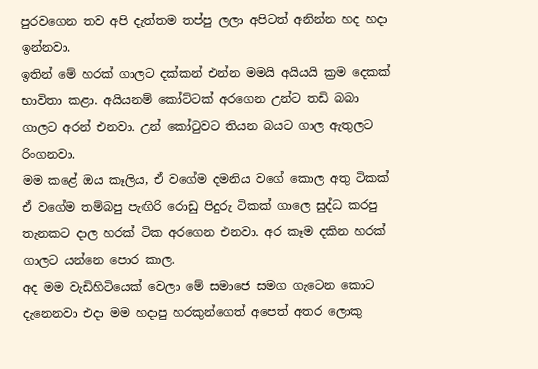පුරවගෙන තව අපි දැත්තම තප්පු ලලා අපිටත් අනින්න හද හදා ඉන්නවා.
ඉතින් මේ හරක් ගාලට දක්කන් එන්න මමයි අයියයි ක්‍රම දෙකක් භාවිතා කළා. අයියනම් කෝට්ටක් අරගෙන උන්ට තඩි බබා ගාලට අරන් එනවා. උන් කෝටුවට තියන බයට ගාල ඇතුලට රිංගනවා.
මම කළේ ඔය කෑලිය, ඒ වගේම දමනිය වගේ කොල අතු ටිකක් ඒ වගේම තම්බපු පැඟිරි රොඩු පිදුරු ටිකක් ගාලෙ සුද්ධ කරපු තැනකට දාල හරක් ටික අරගෙන එනවා. අර කෑම දකින හරක් ගාලට යන්නෙ පොර කාල.
අද මම වැඩිහිටියෙක් වෙලා මේ සමාජෙ සමග ගැටෙන කොට දැනෙනවා එදා මම හදාපු හරකුන්ගෙත් අපෙත් අතර ලොකු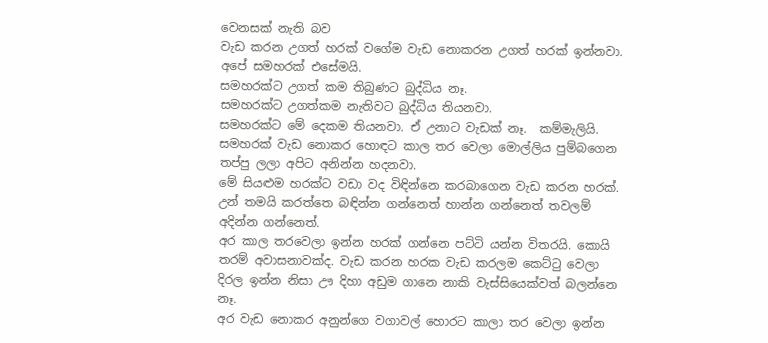වෙනසක් නැති බව
වැඩ කරන උගත් හරක් වගේම වැඩ නොකරන උගත් හරක් ඉන්නවා. අපේ සමහරක් එසේමයි.
සමහරක්ට උගත් කම තිබුණට බුද්ධිය නෑ.
සමහරක්ට උගත්කම නැතිවට බුද්ධිය තියනවා.
සමහරක්ට මේ දෙකම තියනවා. ඒ උනාට වැඩක් නෑ.  කම්මැලියි.
සමහරක් වැඩ නොකර හොඳට කාල තර වෙලා මොල්ලිය පුම්බගෙන තප්පු ලලා අපිට අනින්න හදනවා.
මේ සියළුම හරක්ට වඩා වද විඳින්නෙ කරබාගෙන වැඩ කරන හරක්. උන් තමයි කරත්තෙ බඳින්න ගන්නෙත් හාන්න ගන්නෙත් තවලම් අදින්න ගන්නෙත්.
අර කාල තරවෙලා ඉන්න හරක් ගන්නෙ පට්ටි යන්න විතරයි. කොයි තරම් අවාසනාවක්ද. වැඩ කරන හරක වැඩ කරලම කෙට්ටු වෙලා දිරල ඉන්න නිසා ඌ දිහා අඩුම ගානෙ නාකි වැස්සියෙක්වත් බලන්නෙ නෑ.
අර වැඩ නොකර අනුන්ගෙ වගාවල් හොරට කාලා තර වෙලා ඉන්න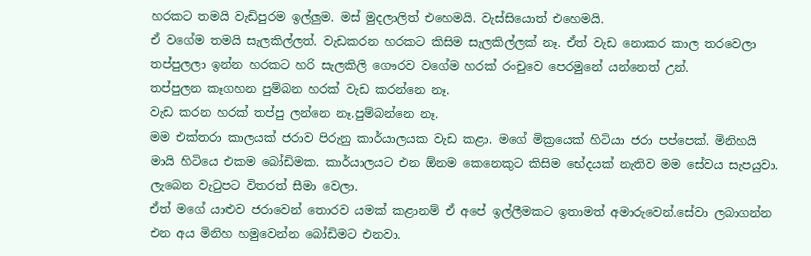හරකට තමයි වැඩිපුරම ඉල්ලුම. මස් මුදලාලිත් එහෙමයි. වැස්සියොත් එහෙමයි.
ඒ වගේම තමයි සැලකිල්ලත්. වැඩකරන හරකට කිසිම සැලකිල්ලක් නෑ. ඒත් වැඩ නොකර කාල තරවෙලා තප්පුලලා ඉන්න හරකට හරි සැලකිලි ගෞරව වගේම හරක් රංචුවෙ පෙරමුනේ යන්නෙත් උන්.
තප්පුලන කෑගහන පුම්බන හරක් වැඩ කරන්නෙ නෑ.
වැඩ කරන හරක් තප්පු ලන්නෙ නෑ.පුම්බන්නෙ නෑ.
මම එක්තරා කාලයක් ජරාව පිරුනු කාර්යාලයක වැඩ කළා. මගේ මික්‍රයෙක් හිටියා ජරා පප්පෙක්. මිනිහයි මායි හිටියෙ එකම බෝඩිමක. කාර්යාලයට එන ඕනම කෙනෙකුට කිසිම භේදයක් නැතිව මම සේවය සැපයුවා. ලැබෙන වැටුපට විතරත් සීමා වෙලා.
ඒත් මගේ යාළුව ජරාවෙන් තොරව යමක් කළානම් ඒ අපේ ඉල්ලීමකට ඉතාමත් අමාරුවෙන්.සේවා ලබාගන්න එන අය මිනිහ හමුවෙන්න බෝඩිමට එනවා.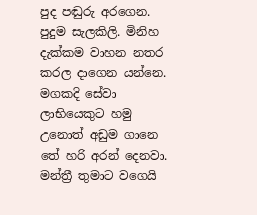පුද පඬුරු අරගෙන. පුදුම සැලකිලි. මිනිහ දැක්කම වාහන නතර කරල දාගෙන යන්නෙ. මගකදි සේවා ලාභියෙකුට හමු උනොත් අඩුම ගානෙ තේ හරි අරන් දෙනවා. මන්ත්‍රී තුමාට වගෙයි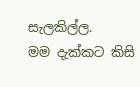සැලකිල්ල.
මම දැක්කට කිසි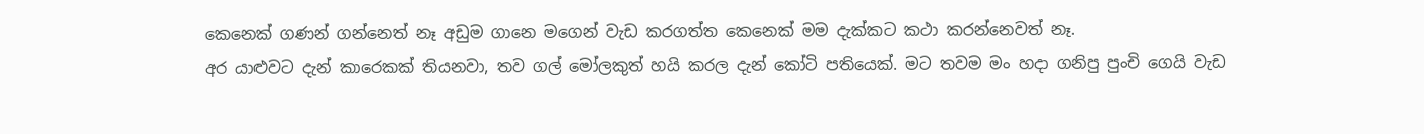කෙනෙක් ගණන් ගන්නෙත් නෑ අඩුම ගානෙ මගෙන් වැඩ කරගත්ත කෙනෙක් මම දැක්කට කථා කරන්නෙවත් නෑ.
අර යාළුවට දැන් කාරෙකක් තියනවා, තව ගල් මෝලකුත් හයි කරල දැන් කෝටි පතියෙක්. මට තවම මං හදා ගනිපු පුංචි ගෙයි වැඩ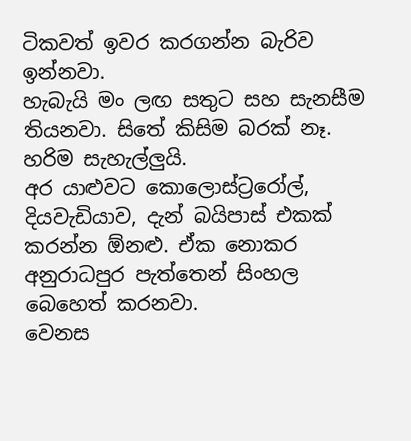ටිකවත් ඉවර කරගන්න බැරිව ඉන්නවා.
හැබැයි මං ලඟ සතුට සහ සැනසීම තියනවා. සිතේ කිසිම බරක් නෑ. හරිම සැහැල්ලුයි.
අර යාළුවට කොලොස්ට්‍රරෝල්, දියවැඩියාව, දැන් බයිපාස් එකක් කරන්න ඕනළු. ඒක නොකර අනුරාධපුර පැත්තෙන් සිංහල බෙහෙත් කරනවා.
වෙනස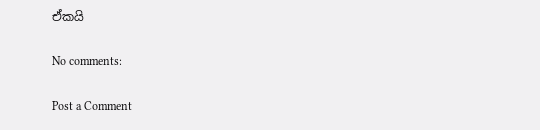ඒකයි

No comments:

Post a Comment